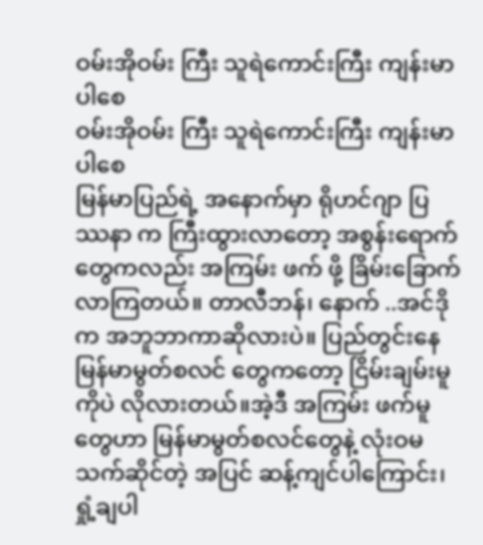ဝမ်းအိုဝမ်း ကြီး သူရဲကောင်းကြီး ကျန်းမာပါစေ
ဝမ်းအိုဝမ်း ကြီး သူရဲကောင်းကြီး ကျန်းမာပါစေ
မြန်မာပြည်ရဲ့ အနောက်မှာ ရိုဟင်ဂျာ ပြဿနာ က ကြီးထွားလာတော့ အစွန်းရောက်တွေကလည်း အကြမ်း ဖက် ဖို့ ခြိမ်းခြောက်လာကြတယ်။ တာလီဘန်၊ နောက် ..အင်ဒိုက အဘူဘာကာဆိုလားပဲ။ ပြည်တွင်းနေ မြန်မာမွတ်စလင် တွေကတော့ ငြိမ်းချမ်းမူကိုပဲ လိုလားတယ်။အဲ့ဒီ အကြမ်း ဖက်မူတွေဟာ မြန်မာမွတ်စလင်တွေနဲ့ လုံးဝမသက်ဆိုင်တဲ့ အပြင် ဆန့်ကျင်ပါကြောင်း၊ရှုံ့ချပါ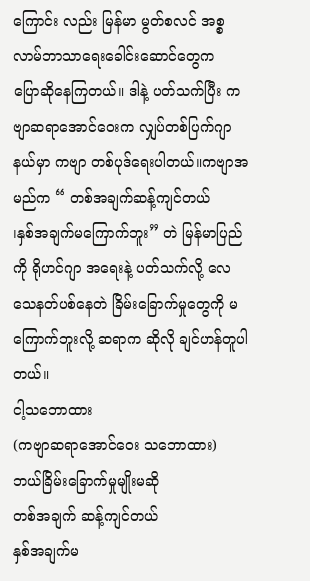ကြောင်း လည်း မြန်မာ မွတ်စလင် အစ္စလာမ်ဘာသာရေးခေါင်းဆောင်တွေက
ပြောဆိုနေကြတယ်။ ဒါနဲ့ ပတ်သက်ပြီး ကဗျာဆရာအောင်ဝေးက လျှပ်တစ်ပြက်ဂျာနယ်မှာ ကဗျာ တစ်ပုဒ်ရေးပါတယ်။ကဗျာအမည်က “ တစ်အချက်ဆန့်ကျင်တယ်
၊နှစ်အချက်မကြောက်ဘူး” တဲ မြန်မာပြည်ကို ရိုဟင်ဂျာ အရေးနဲ့ ပတ်သက်လို့ လေသေနတ်ပစ်နေတဲ ခြိမ်းခြောက်မှုတွေကို မကြောက်ဘူးလို့ ဆရာက ဆိုလို ချင်ဟန်တူပါတယ်။
ငါ့သဘောထား
(ကဗျာဆရာအောင်ဝေး သဘောထား)
ဘယ်ခြိမ်းခြောက်မှုမျိုးမဆို
တစ်အချက် ဆန့်ကျင်တယ်
နှစ်အချက်မ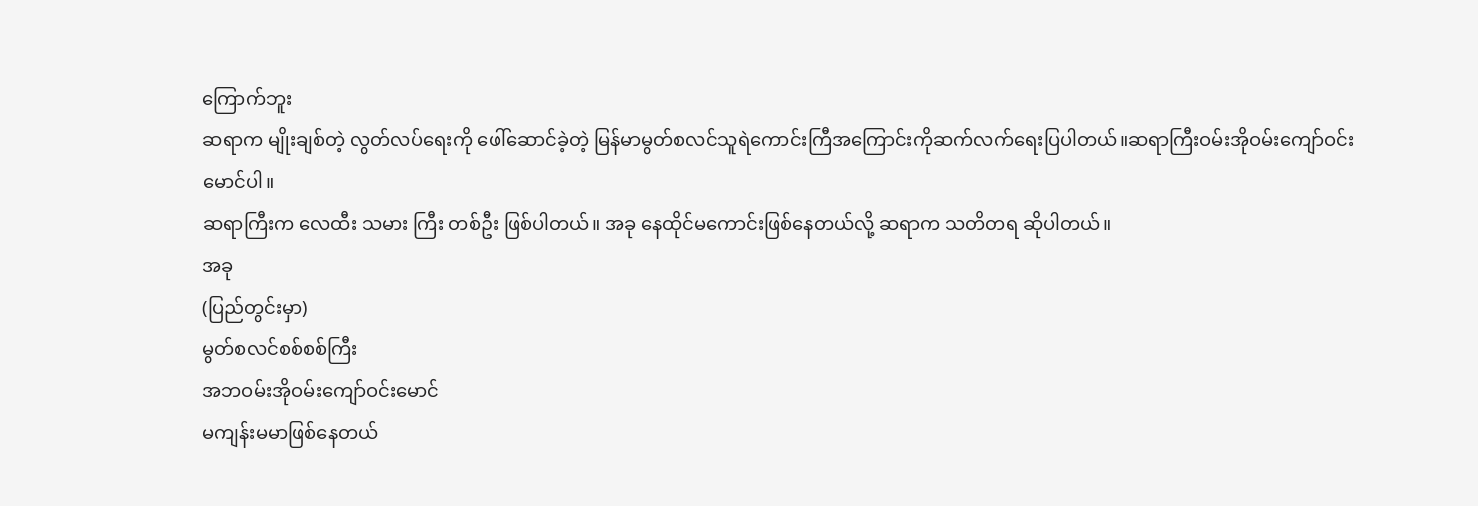ကြောက်ဘူး
ဆရာက မျိုးချစ်တဲ့ လွတ်လပ်ရေးကို ဖေါ်ဆောင်ခဲ့တဲ့ မြန်မာမွတ်စလင်သူရဲကောင်းကြီအကြောင်းကိုဆက်လက်ရေးပြပါတယ်။ဆရာကြီးဝမ်းအိုဝမ်းကျော်ဝင်းမောင်ပါ။
ဆရာကြီးက လေထီး သမား ကြီး တစ်ဦး ဖြစ်ပါတယ်။ အခု နေထိုင်မကောင်းဖြစ်နေတယ်လို့ ဆရာက သတိတရ ဆိုပါတယ်။
အခု
(ပြည်တွင်းမှာ)
မွတ်စလင်စစ်စစ်ကြီး
အဘဝမ်းအိုဝမ်းကျော်ဝင်းမောင်
မကျန်းမမာဖြစ်နေတယ်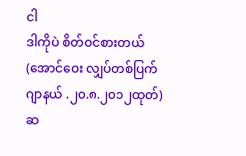ငါ
ဒါကိုပဲ စိတ်ဝင်စားတယ်
(အောင်ဝေး လျှပ်တစ်ပြက်ဂျာနယ် .၂၀.၈.၂၀၁၂ထုတ်)
ဆ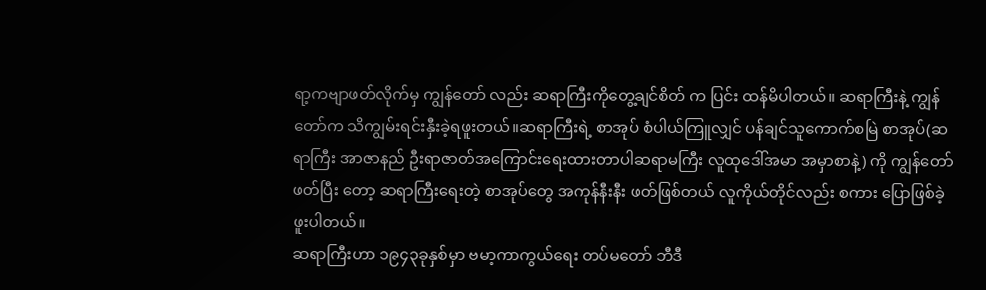ရာ့ကဗျာဖတ်လိုက်မှ ကျွန်တော် လည်း ဆရာကြီးကိုတွေ့ချင်စိတ် က ပြင်း ထန်မိပါတယ်။ ဆရာကြီးနဲ့ ကျွန်တော်က သိကျွမ်းရင်းနှီးခဲ့ရဖူးတယ်။ဆရာကြီးရဲ့ စာအုပ် စံပါယ်ကြူလျှင် ပန်ချင်သူကောက်စမြဲ စာအုပ်(ဆရာကြီး အာဇာနည် ဦးရာဇာတ်အကြောင်းရေးထားတာပါဆရာမကြီး လူထုဒေါ်အမာ အမှာစာနဲ့) ကို ကျွန်တော် ဖတ်ပြီး တော့ ဆရာကြီးရေးတဲ့ စာအုပ်တွေ အကုန်နီးနီး ဖတ်ဖြစ်တယ် လူကိုယ်တိုင်လည်း စကား ပြောဖြစ်ခဲ့ ဖူးပါတယ်။
ဆရာကြီးဟာ ၁၉၄၃ခုနှစ်မှာ ဗမာ့ကာကွယ်ရေး တပ်မတော် ဘီဒီ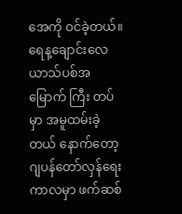အေကို ဝင်ခဲ့တယ်။ရေန့ချောင်းလေယာသ်ပစ်အမြောက် ကြီး တပ်မှာ အမူထမ်းခဲ့တယ် နောက်တော့ ဂျပန်တော်လှန်ရေးကာလမှာ ဖက်ဆစ်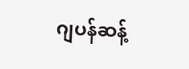ဂျပန်ဆန့်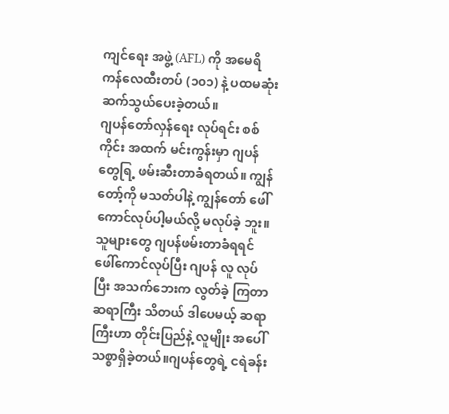ကျင်ရေး အဖွဲ့ (AFL) ကို အမေရိကန်လေထီးတပ် (၁၀၁) နဲ့ ပထမဆုံး ဆက်သွယ်ပေးခဲ့တယ်။
ဂျပန်တော်လှန်ရေး လုပ်ရင်း စစ်ကိုင်း အထက် မင်းကွန်းမှာ ဂျပန်တွေရြ့ ဖမ်းဆီးတာခံရတယ်။ ကျွန်တော့်ကို မသတ်ပါနဲ့ ကျွန်တော် ဖေါ်ကောင်လုပ်ပါ့မယ်လို့ မလုပ်ခဲ့ ဘူး။သူများတွေ ဂျပန်ဖမ်းတာခံရရင် ဖေါ်ကောင်လုပ်ပြီး ဂျပန် လူ လုပ်ပြီး အသက်ဘေးက လွတ်ခဲ့ ကြတာ ဆရာကြီး သိတယ် ဒါပေမယ့် ဆရာကြီးဟာ တိုင်းပြည်နဲ့ လူမျိုး အပေါ် သစ္စာရှိခဲ့တယ်။ဂျပန်တွေရဲ့ ငရဲခန်း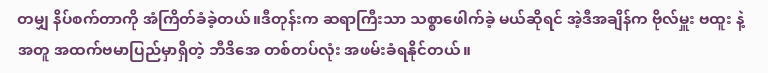တမျှ နိပ်စက်တာကို အံကြိတ်ခံခဲ့တယ်။ဒီတုန်းက ဆရာကြီးသာ သစ္စာဖေါက်ခဲ့ မယ်ဆိုရင် အဲ့ဒီအချိန်က ဗိုလ်မှူး ဗထူး နဲ့ အတူ အထက်ဗမာပြည်မှာရှိတဲ့ ဘီဒိအေ တစ်တပ်လုံး အဖမ်းခံရနိုင်တယ်။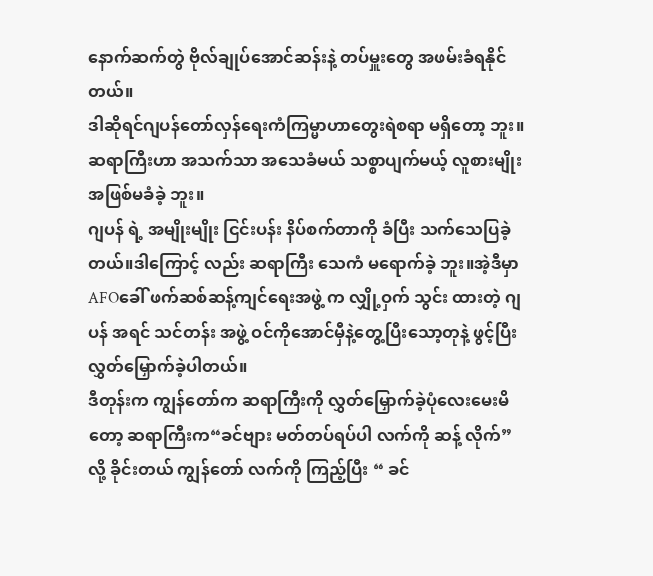နောက်ဆက်တွဲ ဗိုလ်ချုပ်အောင်ဆန်းနဲ့ တပ်မှူးတွေ အဖမ်းခံရနိုင်တယ်။
ဒါဆိုရင်ဂျပန်တော်လှန်ရေးကံကြမ္မာဟာတွေးရဲစရာ မရှိတော့ ဘူး။ ဆရာကြီးဟာ အသက်သာ အသေခံမယ် သစ္စာပျက်မယ့် လူစားမျိုး အဖြစ်မခံခဲ့ ဘူး။
ဂျပန် ရဲ့ အမျိုးမျိုး ငြင်းပန်း နိပ်စက်တာကို ခံပြီး သက်သေပြခဲ့တယ်။ဒါကြောင့် လည်း ဆရာကြီး သေကံ မရောက်ခဲ့ ဘူး။အဲ့ဒီမှာ AFOခေါ် ဖက်ဆစ်ဆန့်ကျင်ရေးအဖွဲ့ က လျှို့ဝှက် သွင်း ထားတဲ့ ဂျပန် အရင် သင်တန်း အဖွဲ့ ဝင်ကိုအောင်မှီနဲ့တွေ့ပြီးသော့တုနဲ့ ဖွင့်ပြီး လွှတ်မြှောက်ခဲ့ပါတယ်။
ဒီတုန်းက ကျွန်တော်က ဆရာကြီးကို လွှတ်မြှောက်ခဲ့ပုံလေးမေးမိတော့ ဆရာကြီးက“ခင်ဗျား မတ်တပ်ရပ်ပါ လက်ကို ဆန့် လိုက်”လို့ ခိုင်းတယ် ကျွန်တော် လက်ကို ကြည့်ပြီး “ ခင်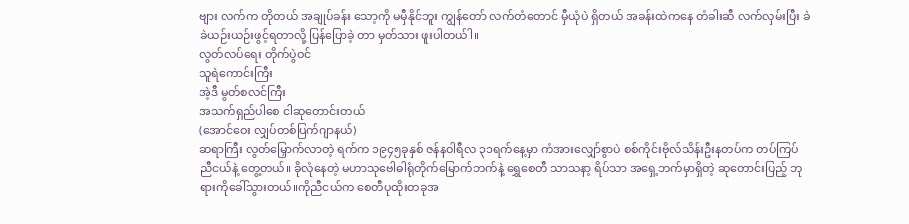ဗျား လက်က တိုတယ် အချုပ်ခန်း သော့ကို မမှီနိုင်ဘူး ကျွန်တော် လက်တံတောင် မှီယုံပဲ ရှိတယ် အခန်းထဲကနေ တံခါးဆီ လက်လှမ်းပြီး ခဲခဲယဉ်းယဉ်းဖွင့်ရတာလို့ ပြန်ပြောခဲ့ တာ မှတ်သား ဖူးပါတယ်ါ။
လွတ်လပ်ရေး တိုက်ပွဲဝင်
သူရဲကောင်းကြီး
အဲ့ဒီ မွတ်စလင်ကြီး
အသက်ရှည်ပါစေ ငါဆုတောင်းတယ်
(အောင်ဝေး လျှပ်တစ်ပြက်ဂျာနယ်)
ဆရာကြီး လွတ်မြှောက်လာတဲ့ ရက်က ၁၉၄၅ခုနှစ် ဇန်နဝါရီလ ၃၁ရက်နေ့မှာ ကံအားလျှော်စွာပဲ စစ်ကိုင်းဗိုလ်သိန်းဦးနတပ်က တပ်ကြပ် ညီငယ်နဲ့ တွေ့တယ်။ ခိုလုံနေတဲ့ မဟာသုဗေါဓါရုံတိုက်မြောက်ဘက်နဲ့ ရွှေစေတီ သာသနာ့ ရိပ်သာ အရှေ့ဘက်မှာရှိတဲ့ ဆုတောင်းပြည့် ဘုရားကိုခေါ်သွားတယ်။ကိုညီငယ်က စေတီပုထိုးတခုအ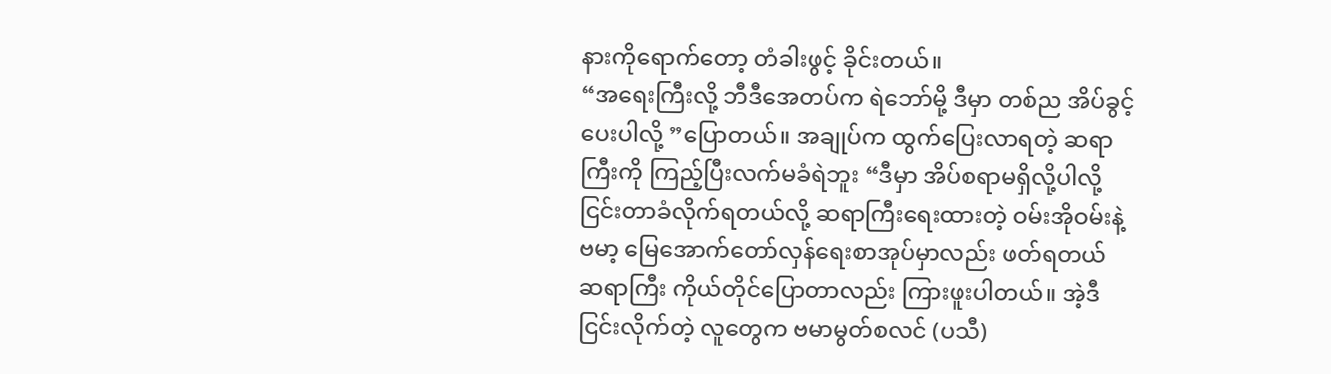နားကိုရောက်တော့ တံခါးဖွင့် ခိုင်းတယ်။
“အရေးကြီးလို့ ဘီဒီအေတပ်က ရဲဘော်မို့ ဒီမှာ တစ်ည အိပ်ခွင့်ပေးပါလို့ ”ပြောတယ်။ အချုပ်က ထွက်ပြေးလာရတဲ့ ဆရာကြီးကို ကြည့်ပြီးလက်မခံရဲဘူး “ဒီမှာ အိပ်စရာမရှိလို့ပါလို့ ငြင်းတာခံလိုက်ရတယ်လို့ ဆရာကြီးရေးထားတဲ့ ဝမ်းအိုဝမ်းနဲ့ဗမာ့ မြေအောက်တော်လှန်ရေးစာအုပ်မှာလည်း ဖတ်ရတယ် ဆရာကြီး ကိုယ်တိုင်ပြောတာလည်း ကြားဖူးပါတယ်။ အဲ့ဒီ ငြင်းလိုက်တဲ့ လူတွေက ဗမာမွတ်စလင် (ပသီ)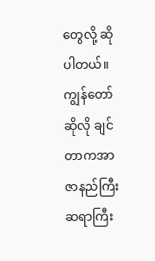တွေလို့ ဆိုပါတယ်။
ကျွန်တော်ဆိုလို ချင်တာကအာဇာနည်ကြီး ဆရာကြီး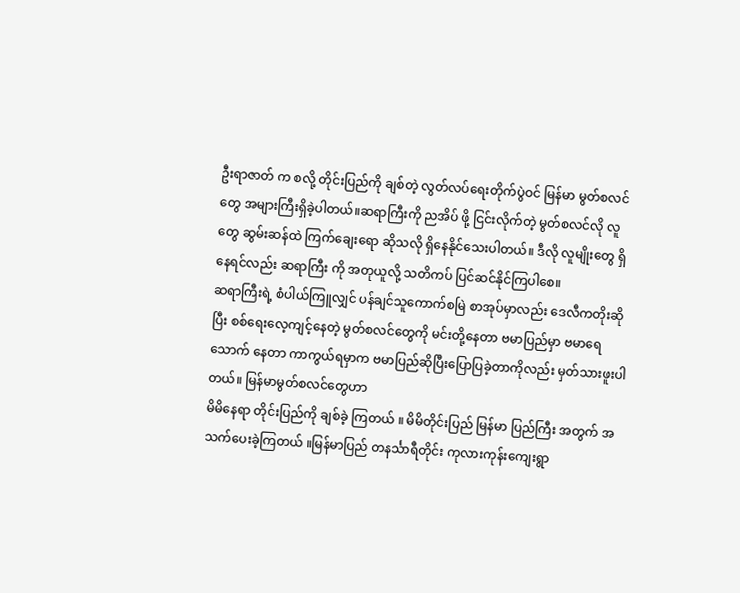ဦးရာဇာတ် က စလို့ တိုင်းပြည်ကို ချစ်တဲ့ လွတ်လပ်ရေးတိုက်ပွဲဝင် မြန်မာ မွတ်စလင်တွေ အများကြီးရှိခဲ့ပါတယ်။ဆရာကြီးကို ညအိပ် ဖို့ ငြင်းလိုက်တဲ့ မွတ်စလင်လို လူတွေ ဆွမ်းဆန်ထဲ ကြက်ချေးရော ဆိုသလို ရှိနေနိုင်သေးပါတယ်။ ဒီလို လူမျိုးတွေ ရှိနေရင်လည်း ဆရာကြီး ကို အတုယူလို့ သတိကပ် ပြင်ဆင်နိုင်ကြပါစေ။
ဆရာကြီးရဲ့ စံပါယ်ကြူလျှင် ပန်ချင်သူကောက်စမြဲ စာအုပ်မှာလည်း ဒေလီကတိုးဆိုပြီး စစ်ရေးလေ့ကျင့်နေတဲ့ မွတ်စလင်တွေကို မင်းတို့နေတာ ဗမာပြည်မှာ ဗမာရေသောက် နေတာ ကာကွယ်ရမှာက ဗမာပြည်ဆိုပြီးပြောပြခဲ့တာကိုလည်း မှတ်သားဖူးပါတယ်။ မြန်မာမွတ်စလင်တွေဟာ
မိမိနေရာ တိုင်းပြည်ကို ချစ်ခဲ့ ကြတယ် ။ မိမိတိုင်းပြည် မြန်မာ ပြည်ကြီး အတွက် အသက်ပေးခဲ့ကြတယ် ။မြန်မာပြည် တနင်္သာရီတိုင်း ကုလားကုန်းကျေးရွာ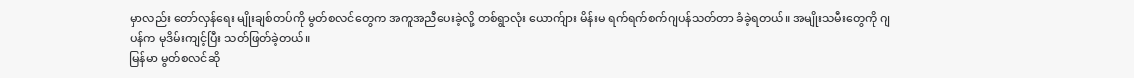မှာလည်း တော်လှန်ရေး မျိုးချစ်တပ်ကို မွတ်စလင်တွေက အကူအညီပေးခဲ့လို့ တစ်ရွာလုံး ယောက်ျား မိန်းမ ရက်ရက်စက်ဂျပန်သတ်တာ ခံခဲ့ရတယ်။ အမျိုးသမီးတွေကို ဂျပန်က မုဒိမ်းကျင့်ပြီး သတ်ဖြတ်ခဲ့တယ်။
မြန်မာ မွတ်စလင်ဆို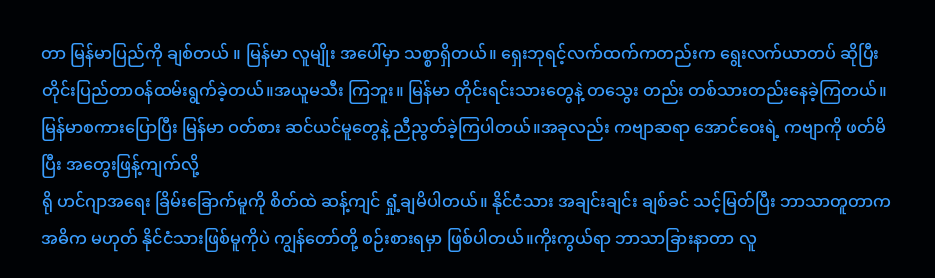တာ မြန်မာပြည်ကို ချစ်တယ် ။ မြန်မာ လူမျိုး အပေါ်မှာ သစ္စာရှိတယ်။ ရှေးဘုရင့်လက်ထက်ကတည်းက ရွေးလက်ယာတပ် ဆိုပြီး တိုင်းပြည်တာဝန်ထမ်းရွက်ခဲ့တယ်။အယူမသီး ကြဘူး။ မြန်မာ တိုင်းရင်းသားတွေနဲ့ တသွေး တည်း တစ်သားတည်းနေခဲ့ကြတယ်။ မြန်မာစကားပြောပြီး မြန်မာ ဝတ်စား ဆင်ယင်မူတွေနဲ့ ညီညွတ်ခဲ့ကြပါတယ်။အခုလည်း ကဗျာဆရာ အောင်ဝေးရဲ့ ကဗျာကို ဖတ်မိပြီး အတွေးဖြန့်ကျက်လို့
ရို ဟင်ဂျာအရေး ခြိမ်းခြောက်မူကို စိတ်ထဲ ဆန့်ကျင် ရှုံ့ချမိပါတယ်။ နိုင်ငံသား အချင်းချင်း ချစ်ခင် သင့်မြတ်ပြီး ဘာသာတူတာကအဓိက မဟုတ် နိုင်ငံသားဖြစ်မူကိုပဲ ကျွန်တော်တို့ စဉ်းစားရမှာ ဖြစ်ပါတယ်။ကိုးကွယ်ရာ ဘာသာခြားနာတာ လူ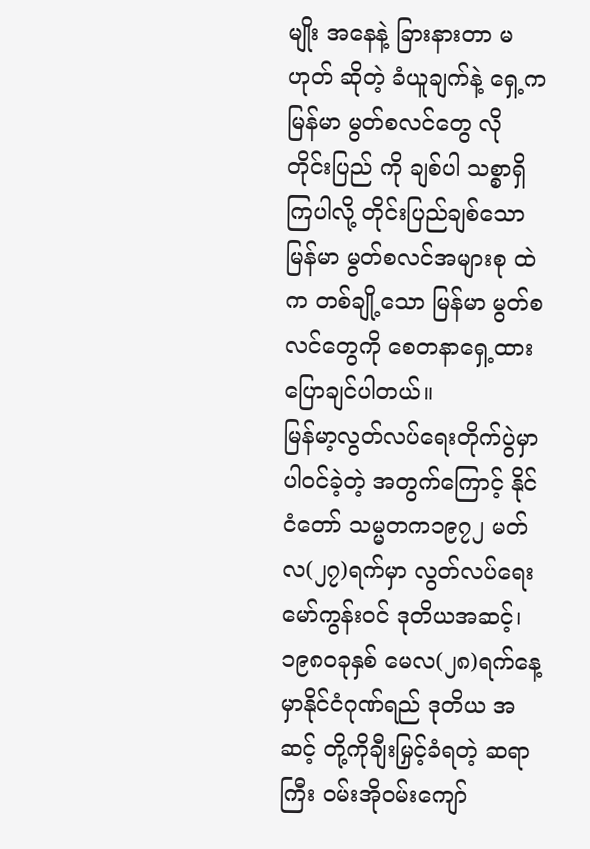မျိုး အနေနဲ့ ခြားနားတာ မဟုတ် ဆိုတဲ့ ခံယူချက်နဲ့ ရှေ့က မြန်မာ မွတ်စလင်တွေ လို တိုင်းပြည် ကို ချစ်ပါ သစ္စာရှိကြပါလို့ တိုင်းပြည်ချစ်သော မြန်မာ မွတ်စလင်အများစု ထဲက တစ်ချို့သော မြန်မာ မွတ်စလင်တွေကို စေတနာရှေ့ထားပြောချင်ပါတယ်။
မြန်မာ့လွတ်လပ်ရေးတိုက်ပွဲမှာပါဝင်ခဲ့တဲ့ အတွက်ကြောင့် နိုင်ငံတော် သမ္မတက၁၉၇၂ မတ်လ(၂၇)ရက်မှာ လွတ်လပ်ရေးမော်ကွန်းဝင် ဒုတိယအဆင့်၊၁၉၈ဝခုနှစ် မေလ(၂၈)ရက်နေ့မှာနိုင်ငံဂုဏ်ရည် ဒုတိယ အဆင့် တို့ကိုချီးမြှင့်ခံရတဲ့ ဆရာကြီး ဝမ်းအိုဝမ်းကျော်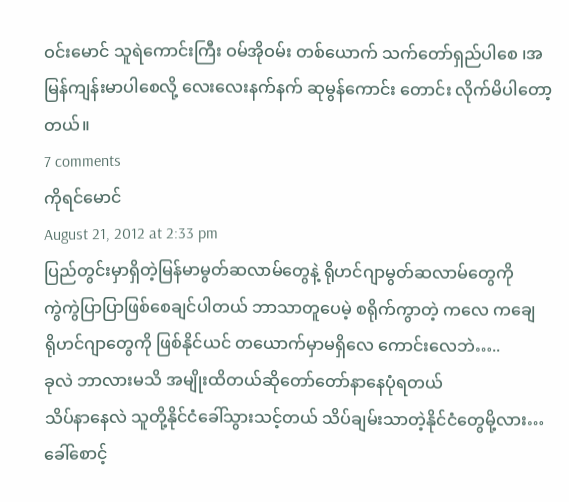ဝင်းမောင် သူရဲကောင်းကြီး ဝမ်အိုဝမ်း တစ်ယောက် သက်တော်ရှည်ပါစေ ၊အမြန်ကျန်းမာပါစေလို့ လေးလေးနက်နက် ဆုမွန်ကောင်း တောင်း လိုက်မိပါတော့ တယ်။
7 comments
ကိုရင်မောင်
August 21, 2012 at 2:33 pm
ပြည်တွင်းမှာရှိတဲ့မြန်မာမွတ်ဆလာမ်တွေနဲ့ ရိုဟင်ဂျာမွတ်ဆလာမ်တွေကို
ကွဲကွဲပြာပြာဖြစ်စေချင်ပါတယ် ဘာသာတူပေမဲ့ စရိုက်ကွာတဲ့ ကလေ ကချေ
ရိုဟင်ဂျာတွေကို ဖြစ်နိုင်ယင် တယောက်မှာမရှိလေ ကောင်းလေဘဲ…..
ခုလဲ ဘာလားမသိ အမျိုးထိတယ်ဆိုတော်တော်နာနေပုံရတယ်
သိပ်နာနေလဲ သူတို့နိုင်ငံခေါ်သွားသင့်တယ် သိပ်ချမ်းသာတဲ့နိုင်ငံတွေမို့လား…
ခေါ်စောင့်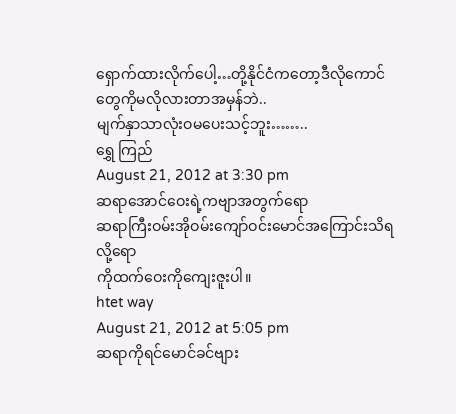ရှောက်ထားလိုက်ပေါ့…တို့နိုင်ငံကတော့ဒီလိုကောင်တွေကိုမလိုလားတာအမှန်ဘဲ..
မျက်နှာသာလုံးဝမပေးသင့်ဘူး……..
ရွှေ ကြည်
August 21, 2012 at 3:30 pm
ဆရာအောင်ဝေးရဲ့ကဗျာအတွက်ရော
ဆရာကြီးဝမ်းအိုဝမ်းကျော်ဝင်းမောင်အကြောင်းသိရလို့ရော
ကိုထက်ဝေးကိုကျေးဇူးပါ။
htet way
August 21, 2012 at 5:05 pm
ဆရာကိုရင်မောင်ခင်ဗျား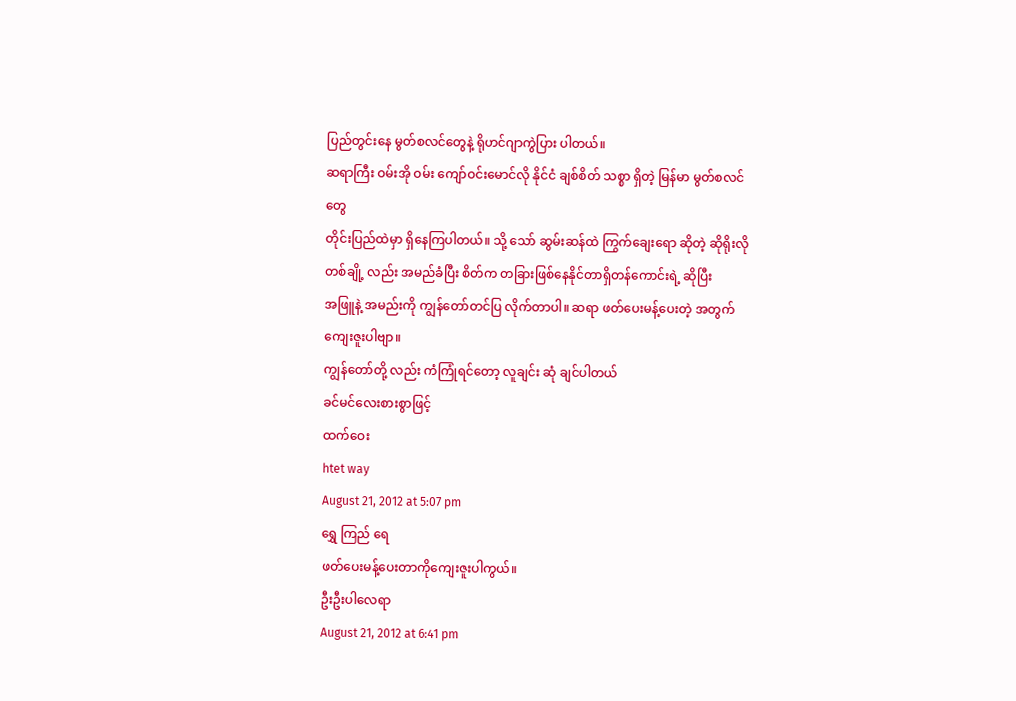ပြည်တွင်းနေ မွတ်စလင်တွေနဲ့ ရိုဟင်ဂျာကွဲပြား ပါတယ်။
ဆရာကြီး ဝမ်းအို ဝမ်း ကျော်ဝင်းမောင်လို နိုင်ငံ ချစ်စိတ် သစ္စာ ရှိတဲ့ မြန်မာ မွတ်စလင်တွေ
တိုင်းပြည်ထဲမှာ ရှိနေကြပါတယ်။ သို့ သော် ဆွမ်းဆန်ထဲ ကြွက်ချေးရော ဆိုတဲ့ ဆိုရိုးလို
တစ်ချို့ လည်း အမည်ခံပြီး စိတ်က တခြားဖြစ်နေနိုင်တာရှိတန်ကောင်းရဲ့ ဆိုပြီး
အဖြူနဲ့ အမည်းကို ကျွန်တော်တင်ပြ လိုက်တာပါ။ ဆရာ ဖတ်ပေးမန့်ပေးတဲ့ အတွက်ကျေးဇူးပါဗျာ။
ကျွန်တော်တို့ လည်း ကံကြုံရင်တော့ လူချင်း ဆုံ ချင်ပါတယ်
ခင်မင်လေးစားစွာဖြင့်
ထက်ဝေး
htet way
August 21, 2012 at 5:07 pm
ရွှေ ကြည် ရေ
ဖတ်ပေးမန့်ပေးတာကိုကျေးဇူးပါကွယ်။
ဦးဦးပါလေရာ
August 21, 2012 at 6:41 pm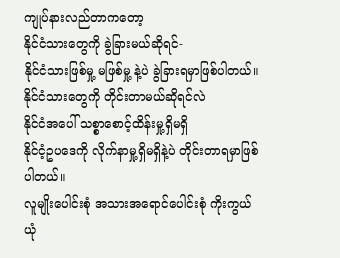ကျုပ်နားလည်တာကတော့
နိုင်ငံသားတွေကို ခွဲခြားမယ်ဆိုရင်-
နိုင်ငံသားဖြစ်မှု့ မဖြစ်မှု့ နဲ့ပဲ ခွဲခြားရမှာဖြစ်ပါတယ်။
နိုင်ငံသားတွေကို တိုင်းတာမယ်ဆိုရင်လဲ
နိုင်ငံအပေါ် သစ္စာစောင့်ထိန်းမှု့ရှိမရှိ
နိုင်ငံ့ဥပဒေကို လိုက်နာမှု့ရှိမရှိနဲ့ပဲ တိုင်းတာရမှာဖြစ်ပါတယ်။
လူမျိုးပေါင်းစုံ အသားအရောင်ပေါင်းစုံ ကိုးကွယ်ယုံ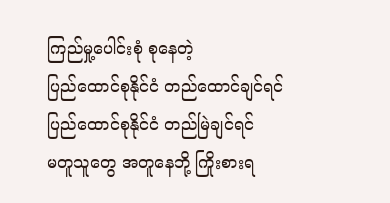ကြည်မှု့ပေါင်းစုံ စုနေတဲ့
ပြည်ထောင်စုနိုင်ငံ တည်ထောင်ချင်ရင်
ပြည်ထောင်စုနိုင်ငံ တည်မြဲချင်ရင်
မတူသူတွေ အတူနေဘို့ ကြိုးစားရ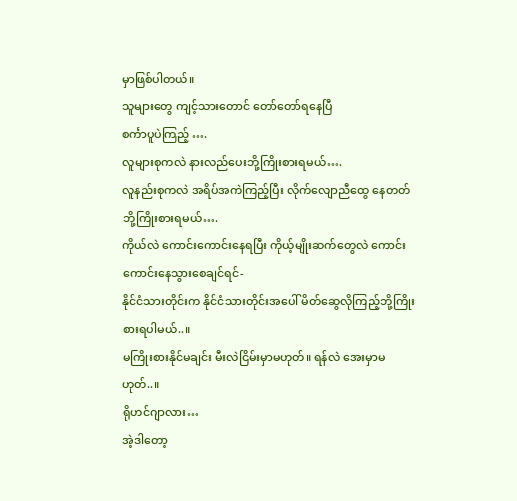မှာဖြစ်ပါတယ်။
သူများတွေ ကျင့်သားတောင် တော်တော်ရနေပြီ
စင်္ကာပူပဲကြည့် ….
လူများစုကလဲ နားလည်ပေးဘို့ကြိုးစားရမယ်….
လူနည်းစုကလဲ အရိပ်အကဲကြည့်ပြီး လိုက်လျောညီထွေ နေတတ်ဘို့ကြိုးစားရမယ်….
ကိုယ်လဲ ကောင်းကောင်းနေရပြီး ကိုယ့်မျိုးဆက်တွေလဲ ကောင်းကောင်းနေသွားစေချင်ရင်-
နိုင်ငံသားတိုင်းက နိုင်ငံသားတိုင်းအပေါ် မိတ်ဆွေလိုကြည့်ဘို့ကြိုးစားရပါမယ်..။
မကြိုးစားနိုင်မချင်း မီးလဲငြိမ်းမှာမဟုတ်။ ရန်လဲ အေးမှာမဟုတ်..။
ရိုဟင်ဂျာလား…
အဲ့ဒါတော့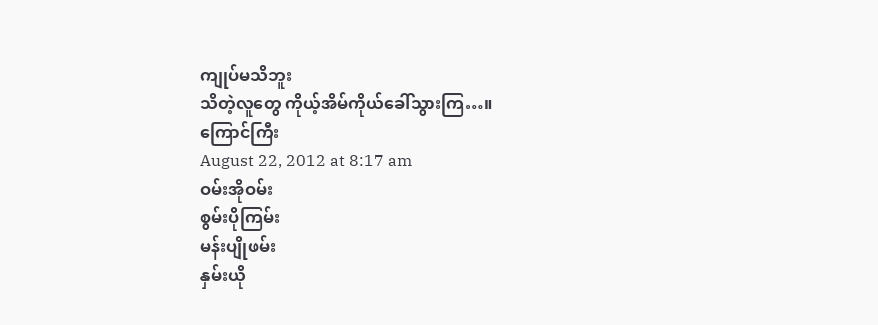ကျုပ်မသိဘူး
သိတဲ့လူတွေ ကိုယ့်အိမ်ကိုယ်ခေါ်သွားကြ…။
ကြောင်ကြီး
August 22, 2012 at 8:17 am
ဝမ်းအိုဝမ်း
စွမ်းပိုကြမ်း
မန်းပျိုဖမ်း
နှမ်းယို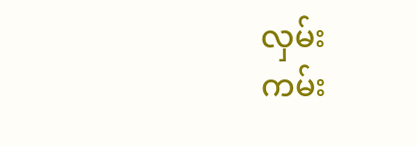လှမ်း
ကမ်း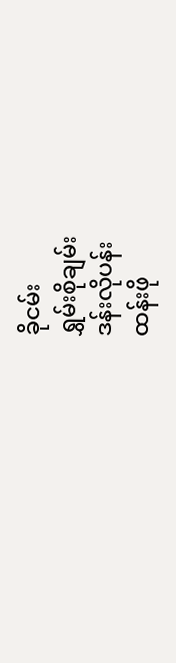ခိုငမ်း
ရွှမ်းစိုချမ်း
ဒန်းလိုပန်း
ထန်းဖို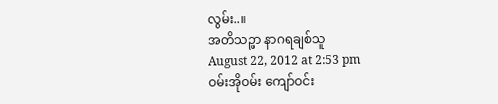လွမ်း..။
အတိသဉ္ဖာ နာဂရချစ်သူ
August 22, 2012 at 2:53 pm
ဝမ်းအိုဝမ်း ကျော်ဝင်း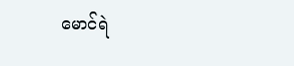မောင်ရဲ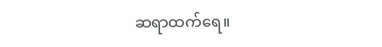ဆရာထက်ရေ။